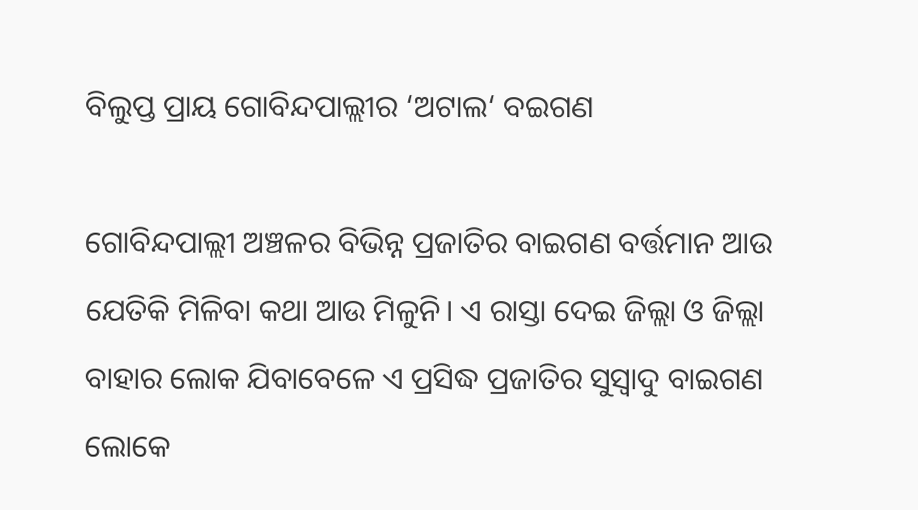ବିଲୁପ୍ତ ପ୍ରାୟ ଗୋବିନ୍ଦପାଲ୍ଲୀର ‘ଅଟାଲ‘ ବଇଗଣ

ଗୋବିନ୍ଦପାଲ୍ଲୀ ଅଞ୍ଚଳର ବିଭିନ୍ନ ପ୍ରଜାତିର ବାଇଗଣ ବର୍ତ୍ତମାନ ଆଉ ଯେତିକି ମିଳିବା କଥା ଆଉ ମିଳୁନି। ଏ ରାସ୍ତା ଦେଇ ଜିଲ୍ଲା ଓ ଜିଲ୍ଲା ବାହାର ଲୋକ ଯିବାବେଳେ ଏ ପ୍ରସିଦ୍ଧ ପ୍ରଜାତିର ସୁସ୍ୱାଦୁ ବାଇଗଣ ଲୋକେ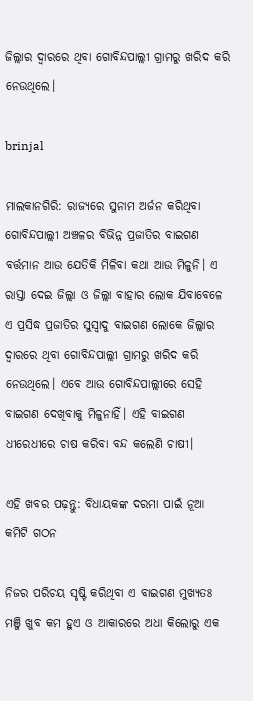ଜିଲ୍ଲାର ଦ୍ବାରରେ ଥିବା ଗୋବିନ୍ଦପାଲ୍ଲୀ ଗ୍ରାମରୁ ଖରିଦ କରି ନେଉଥିଲେ।

brinjal

ମାଲକାନଗିରି: ରାଜ୍ୟରେ ସୁନାମ ଅର୍ଜନ କରିଥିବା ଗୋବିନ୍ଦପାଲ୍ଲୀ ଅଞ୍ଚଳର ବିଭିନ୍ନ ପ୍ରଜାତିର ବାଇଗଣ ବର୍ତ୍ତମାନ ଆଉ ଯେତିକି ମିଳିବା କଥା ଆଉ ମିଳୁନି। ଏ ରାସ୍ତା ଦେଇ ଜିଲ୍ଲା ଓ ଜିଲ୍ଲା ବାହାର ଲୋକ ଯିବାବେଳେ ଏ ପ୍ରସିଦ୍ଧ ପ୍ରଜାତିର ସୁସ୍ୱାଦୁ ବାଇଗଣ ଲୋକେ ଜିଲ୍ଲାର ଦ୍ବାରରେ ଥିବା ଗୋବିନ୍ଦପାଲ୍ଲୀ ଗ୍ରାମରୁ ଖରିଦ କରି ନେଉଥିଲେ। ଏବେ ଆଉ ଗୋବିନ୍ଦପାଲ୍ଲୀରେ ସେହି ବାଇଗଣ ଦେଖିବାକୁ ମିଳୁନାହିଁ। ଏହି ବାଇଗଣ ଧୀରେଧୀରେ ଚାଷ କରିବା ବନ୍ଦ କଲେଣି ଚାଷୀ।

ଏହି ଖବର ପଢ଼ନ୍ତୁ: ବିଧାୟକଙ୍କ ଦରମା ପାଇଁ ନୂଆ କମିଟି ଗଠନ

ନିଜର ପରିଚୟ ସୃଷ୍ଟି କରିଥିବା ଏ ବାଇଗଣ ମୁଖ୍ୟତଃ ମଞ୍ଜି ଖୁବ କମ ହୁଏ ଓ ଆକାରରେ ଅଧା କିଲୋରୁ ଏକ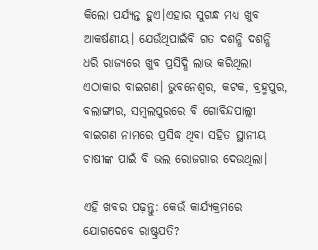କିଲୋ ପର୍ଯ୍ୟନ୍ତ ହୁଏ।ଏହାର ସୁଗନ୍ଧ ମଧ୍ୟ ଖୁବ ଆକର୍ଷଣୀୟ। ଯେଉଁଥିପାଇଁବି ଗତ ଦଶନ୍ଧି ଦଶନ୍ଧି ଧରି ରାଜ୍ୟରେ ଖୁବ ପ୍ରସିଦ୍ଧି ଲାଭ କରିଥିଲା ଏଠାକାର ବାଇଗଣ। ଭୁବନେଶ୍ଵର, କଟକ, ବ୍ରହ୍ମପୁର, ବଲାଙ୍ଗୀର, ସମ୍ବଲପୁରରେ ବି ଗୋବିନ୍ଦପାଲ୍ଲୀ ବାଇଗଣ ନାମରେ ପ୍ରସିଦ୍ଧ ଥିବା ସହିତ ସ୍ଥାନୀୟ ଚାଷୀଙ୍କ ପାଇଁ ବି ଭଲ ରୋଜଗାର ଦେଉଥିଲା।

ଏହି ଖବର ପଢ଼ନ୍ତୁ: କେଉଁ କାର୍ଯ୍ୟକ୍ରମରେ ଯୋଗଦେବେ ରାଷ୍ଟ୍ରପତି?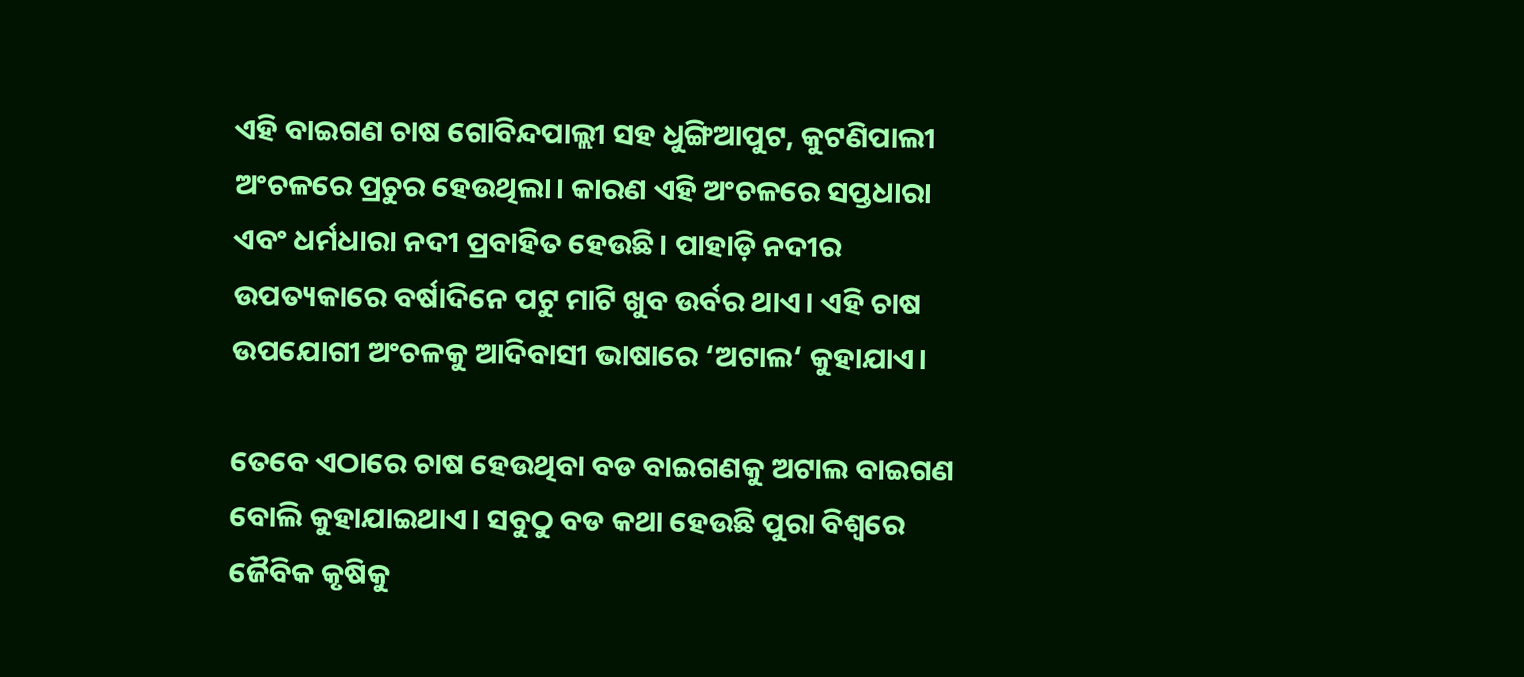ଏହି ବାଇଗଣ ଚାଷ ଗୋବିନ୍ଦପାଲ୍ଲୀ ସହ ଧୁଙ୍ଗିଆପୁଟ, କୁଟଣିପାଲୀ ଅଂଚଳରେ ପ୍ରଚୁର ହେଉଥିଲା। କାରଣ ଏହି ଅଂଚଳରେ ସପ୍ତଧାରା ଏବଂ ଧର୍ମଧାରା ନଦୀ ପ୍ରବାହିତ ହେଉଛି। ପାହାଡ଼ି ନଦୀର ଉପତ୍ୟକାରେ ବର୍ଷାଦିନେ ପଟୁ ମାଟି ଖୁବ ଉର୍ବର ଥାଏ। ଏହି ଚାଷ ଉପଯୋଗୀ ଅଂଚଳକୁ ଆଦିବାସୀ ଭାଷାରେ ‘ଅଟାଲ‘ କୁହାଯାଏ।

ତେବେ ଏଠାରେ ଚାଷ ହେଉଥିବା ବଡ ବାଇଗଣକୁ ଅଟାଲ ବାଇଗଣ ବୋଲି କୁହାଯାଇଥାଏ। ସବୁଠୁ ବଡ କଥା ହେଉଛି ପୁରା ବିଶ୍ବରେ ଜୈବିକ କୃଷିକୁ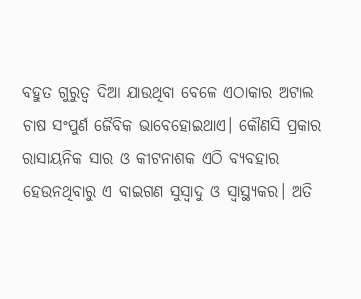ବହୁତ ଗୁରୁତ୍ବ ଦିଆ ଯାଉଥିବା ବେଳେ ଏଠାକାର ଅଟାଲ ଚାଷ ସଂପୁର୍ଣ ଜୈବିକ ଭାବେହୋଇଥାଏ। କୌଣସି ପ୍ରକାର ରାସାୟନିକ ସାର ଓ କୀଟନାଶକ ଏଠି ବ୍ୟବହାର ହେଉନଥିବାରୁ ଏ ବାଇଗଣ ସୁସ୍ୱାଦୁ ଓ ସ୍ବାସ୍ଥ୍ୟକର। ଅତି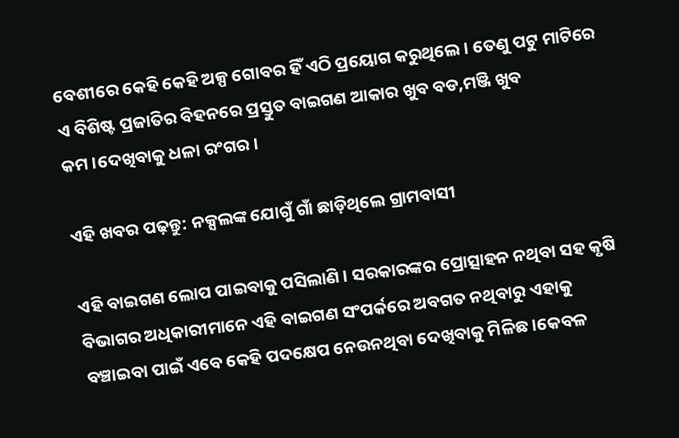ବେଶୀରେ କେହି କେହି ଅଳ୍ପ ଗୋବର ହିଁ ଏଠି ପ୍ରୟୋଗ କରୁଥିଲେ। ତେଣୁ ପଟୁ ମାଟିରେ ଏ ବିଶିଷ୍ଟ ପ୍ରଜାତିର ବିହନରେ ପ୍ରସ୍ତୁତ ବାଇଗଣ ଆକାର ଖୁବ ବଡ,ମଞ୍ଜି ଖୁବ କମ।ଦେଖିବାକୁ ଧଳା ରଂଗର।

ଏହି ଖବର ପଢ଼ନ୍ତୁ: ନକ୍ସଲଙ୍କ ଯୋଗୁଁ ଗାଁ ଛାଡ଼ିଥିଲେ ଗ୍ରାମବାସୀ

ଏହି ବାଇଗଣ ଲୋପ ପାଇବାକୁ ପସିଲାଣି। ସରକାରଙ୍କର ପ୍ରୋତ୍ସାହନ ନଥିବା ସହ କୃଷି ବିଭାଗର ଅଧିକାରୀମାନେ ଏହି ବାଇଗଣ ସଂପର୍କରେ ଅବଗତ ନଥିବାରୁ ଏହାକୁ ବଞ୍ଚାଇବା ପାଇଁ ଏବେ କେହି ପଦକ୍ଷେପ ନେଉନଥିବା ଦେଖିବାକୁ ମିଳିଛ।କେବଳ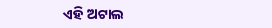ଏହି ଅଟାଲ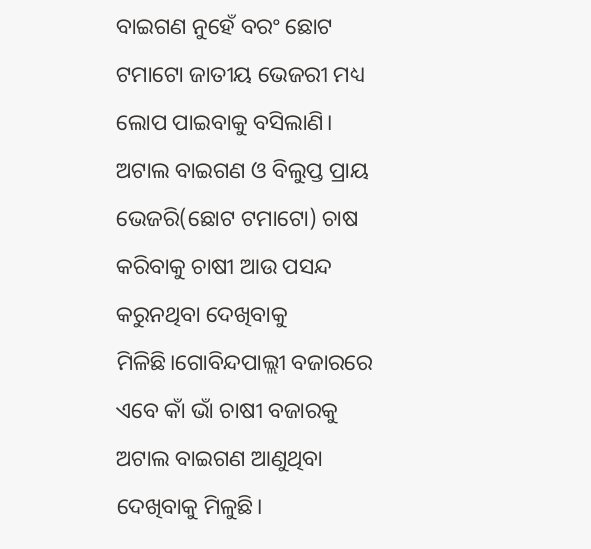ବାଇଗଣ ନୁହେଁ ବରଂ ଛୋଟ ଟମାଟୋ ଜାତୀୟ ଭେଜରୀ ମଧ୍ୟ ଲୋପ ପାଇବାକୁ ବସିଲାଣି। ଅଟାଲ ବାଇଗଣ ଓ ବିଲୁପ୍ତ ପ୍ରାୟ ଭେଜରି(ଛୋଟ ଟମାଟୋ) ଚାଷ କରିବାକୁ ଚାଷୀ ଆଉ ପସନ୍ଦ କରୁନଥିବା ଦେଖିବାକୁ ମିଳିଛି।ଗୋବିନ୍ଦପାଲ୍ଲୀ ବଜାରରେ ଏବେ କାଁ ଭାଁ ଚାଷୀ ବଜାରକୁ ଅଟାଲ ବାଇଗଣ ଆଣୁଥିବା ଦେଖିବାକୁ ମିଳୁଛି।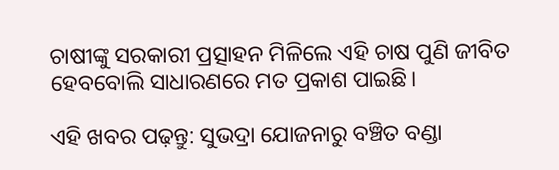ଚାଷୀଙ୍କୁ ସରକାରୀ ପ୍ରତ୍ସାହନ ମିଳିଲେ ଏହି ଚାଷ ପୁଣି ଜୀବିତ ହେବବୋଲି ସାଧାରଣରେ ମତ ପ୍ରକାଶ ପାଇଛି।

ଏହି ଖବର ପଢ଼ନ୍ତୁ: ସୁଭଦ୍ରା ଯୋଜନାରୁ ବଞ୍ଚିତ ବଣ୍ଡା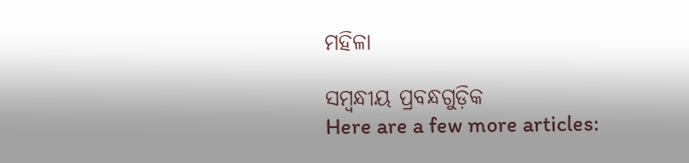ମହିଳା

ସମ୍ବନ୍ଧୀୟ ପ୍ରବନ୍ଧଗୁଡ଼ିକ
Here are a few more articles: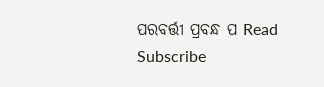ପରବର୍ତ୍ତୀ ପ୍ରବନ୍ଧ ପ Read
Subscribe